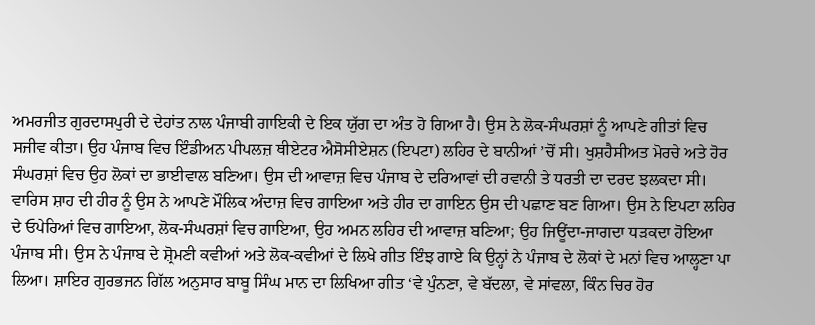ਅਮਰਜੀਤ ਗੁਰਦਾਸਪੁਰੀ ਦੇ ਦੇਹਾਂਤ ਨਾਲ ਪੰਜਾਬੀ ਗਾਇਕੀ ਦੇ ਇਕ ਯੁੱਗ ਦਾ ਅੰਤ ਹੋ ਗਿਆ ਹੈ। ਉਸ ਨੇ ਲੋਕ-ਸੰਘਰਸ਼ਾਂ ਨੂੰ ਆਪਣੇ ਗੀਤਾਂ ਵਿਚ ਸਜੀਵ ਕੀਤਾ। ਉਹ ਪੰਜਾਬ ਵਿਚ ਇੰਡੀਅਨ ਪੀਪਲਜ਼ ਥੀਏਟਰ ਐਸੋਸੀਏਸ਼ਨ (ਇਪਟਾ) ਲਹਿਰ ਦੇ ਬਾਨੀਆਂ ’ਚੋਂ ਸੀ। ਖੁਸ਼ਹੈਸੀਅਤ ਮੋਰਚੇ ਅਤੇ ਹੋਰ ਸੰਘਰਸ਼ਾਂ ਵਿਚ ਉਹ ਲੋਕਾਂ ਦਾ ਭਾਈਵਾਲ ਬਣਿਆ। ਉਸ ਦੀ ਆਵਾਜ਼ ਵਿਚ ਪੰਜਾਬ ਦੇ ਦਰਿਆਵਾਂ ਦੀ ਰਵਾਨੀ ਤੇ ਧਰਤੀ ਦਾ ਦਰਦ ਝਲਕਦਾ ਸੀ। ਵਾਰਿਸ ਸ਼ਾਹ ਦੀ ਹੀਰ ਨੂੰ ਉਸ ਨੇ ਆਪਣੇ ਮੌਲਿਕ ਅੰਦਾਜ਼ ਵਿਚ ਗਾਇਆ ਅਤੇ ਹੀਰ ਦਾ ਗਾਇਨ ਉਸ ਦੀ ਪਛਾਣ ਬਣ ਗਿਆ। ਉਸ ਨੇ ਇਪਟਾ ਲਹਿਰ ਦੇ ਓਪੇਰਿਆਂ ਵਿਚ ਗਾਇਆ, ਲੋਕ-ਸੰਘਰਸ਼ਾਂ ਵਿਚ ਗਾਇਆ, ਉਹ ਅਮਨ ਲਹਿਰ ਦੀ ਆਵਾਜ਼ ਬਣਿਆ; ਉਹ ਜਿਊਂਦਾ-ਜਾਗਦਾ ਧੜਕਦਾ ਹੋਇਆ ਪੰਜਾਬ ਸੀ। ਉਸ ਨੇ ਪੰਜਾਬ ਦੇ ਸ਼੍ਰੋਮਣੀ ਕਵੀਆਂ ਅਤੇ ਲੋਕ-ਕਵੀਆਂ ਦੇ ਲਿਖੇ ਗੀਤ ਇੰਝ ਗਾਏ ਕਿ ਉਨ੍ਹਾਂ ਨੇ ਪੰਜਾਬ ਦੇ ਲੋਕਾਂ ਦੇ ਮਨਾਂ ਵਿਚ ਆਲ੍ਹਣਾ ਪਾ ਲਿਆ। ਸ਼ਾਇਰ ਗੁਰਭਜਨ ਗਿੱਲ ਅਨੁਸਾਰ ਬਾਬੂ ਸਿੰਘ ਮਾਨ ਦਾ ਲਿਖਿਆ ਗੀਤ ‘ਵੇ ਪੁੰਨਣਾ, ਵੇ ਬੱਦਲਾ, ਵੇ ਸਾਂਵਲਾ, ਕਿੰਨ ਚਿਰ ਹੋਰ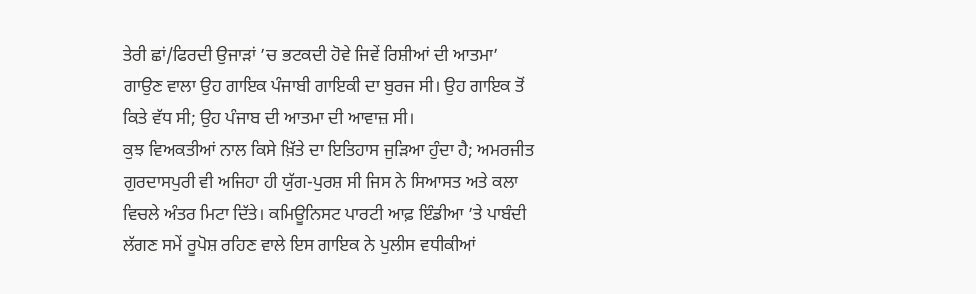ਤੇਰੀ ਛਾਂ/ਫਿਰਦੀ ਉਜਾੜਾਂ ’ਚ ਭਟਕਦੀ ਹੋਵੇ ਜਿਵੇਂ ਰਿਸ਼ੀਆਂ ਦੀ ਆਤਮਾ’ ਗਾਉਣ ਵਾਲਾ ਉਹ ਗਾਇਕ ਪੰਜਾਬੀ ਗਾਇਕੀ ਦਾ ਬੁਰਜ ਸੀ। ਉਹ ਗਾਇਕ ਤੋਂ ਕਿਤੇ ਵੱਧ ਸੀ; ਉਹ ਪੰਜਾਬ ਦੀ ਆਤਮਾ ਦੀ ਆਵਾਜ਼ ਸੀ।
ਕੁਝ ਵਿਅਕਤੀਆਂ ਨਾਲ ਕਿਸੇ ਖ਼ਿੱਤੇ ਦਾ ਇਤਿਹਾਸ ਜੁੜਿਆ ਹੁੰਦਾ ਹੈ; ਅਮਰਜੀਤ ਗੁਰਦਾਸਪੁਰੀ ਵੀ ਅਜਿਹਾ ਹੀ ਯੁੱਗ-ਪੁਰਸ਼ ਸੀ ਜਿਸ ਨੇ ਸਿਆਸਤ ਅਤੇ ਕਲਾ ਵਿਚਲੇ ਅੰਤਰ ਮਿਟਾ ਦਿੱਤੇ। ਕਮਿਊਨਿਸਟ ਪਾਰਟੀ ਆਫ਼ ਇੰਡੀਆ ’ਤੇ ਪਾਬੰਦੀ ਲੱਗਣ ਸਮੇਂ ਰੂਪੋਸ਼ ਰਹਿਣ ਵਾਲੇ ਇਸ ਗਾਇਕ ਨੇ ਪੁਲੀਸ ਵਧੀਕੀਆਂ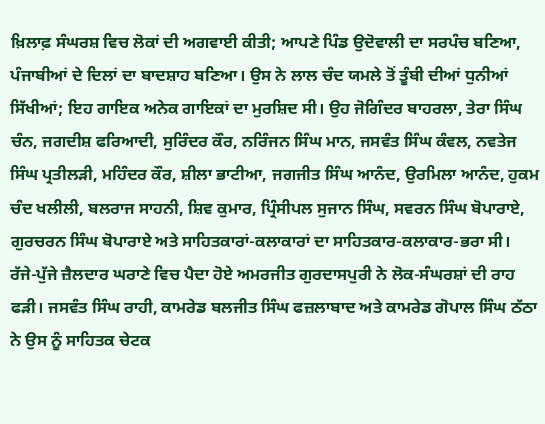ਖ਼ਿਲਾਫ਼ ਸੰਘਰਸ਼ ਵਿਚ ਲੋਕਾਂ ਦੀ ਅਗਵਾਈ ਕੀਤੀ; ਆਪਣੇ ਪਿੰਡ ਉਦੋਵਾਲੀ ਦਾ ਸਰਪੰਚ ਬਣਿਆ, ਪੰਜਾਬੀਆਂ ਦੇ ਦਿਲਾਂ ਦਾ ਬਾਦਸ਼ਾਹ ਬਣਿਆ। ਉਸ ਨੇ ਲਾਲ ਚੰਦ ਯਮਲੇ ਤੋਂ ਤੂੰਬੀ ਦੀਆਂ ਧੁਨੀਆਂ ਸਿੱਖੀਆਂ; ਇਹ ਗਾਇਕ ਅਨੇਕ ਗਾਇਕਾਂ ਦਾ ਮੁਰਸ਼ਿਦ ਸੀ। ਉਹ ਜੋਗਿੰਦਰ ਬਾਹਰਲਾ, ਤੇਰਾ ਸਿੰਘ ਚੰਨ, ਜਗਦੀਸ਼ ਫਰਿਆਦੀ, ਸੁਰਿੰਦਰ ਕੌਰ, ਨਰਿੰਜਨ ਸਿੰਘ ਮਾਨ, ਜਸਵੰਤ ਸਿੰਘ ਕੰਵਲ, ਨਵਤੇਜ ਸਿੰਘ ਪ੍ਰਤੀਲੜੀ, ਮਹਿੰਦਰ ਕੌਰ, ਸ਼ੀਲਾ ਭਾਟੀਆ, ਜਗਜੀਤ ਸਿੰਘ ਆਨੰਦ, ਉਰਮਿਲਾ ਆਨੰਦ, ਹੁਕਮ ਚੰਦ ਖਲੀਲੀ, ਬਲਰਾਜ ਸਾਹਨੀ, ਸ਼ਿਵ ਕੁਮਾਰ, ਪ੍ਰਿੰਸੀਪਲ ਸੁਜਾਨ ਸਿੰਘ, ਸਵਰਨ ਸਿੰਘ ਬੋਪਾਰਾਏ, ਗੁਰਚਰਨ ਸਿੰਘ ਬੋਪਾਰਾਏ ਅਤੇ ਸਾਹਿਤਕਾਰਾਂ-ਕਲਾਕਾਰਾਂ ਦਾ ਸਾਹਿਤਕਾਰ-ਕਲਾਕਾਰ-ਭਰਾ ਸੀ।
ਰੱਜੇ-ਪੁੱਜੇ ਜ਼ੈਲਦਾਰ ਘਰਾਣੇ ਵਿਚ ਪੈਦਾ ਹੋਏ ਅਮਰਜੀਤ ਗੁਰਦਾਸਪੁਰੀ ਨੇ ਲੋਕ-ਸੰਘਰਸ਼ਾਂ ਦੀ ਰਾਹ ਫੜੀ। ਜਸਵੰਤ ਸਿੰਘ ਰਾਹੀ, ਕਾਮਰੇਡ ਬਲਜੀਤ ਸਿੰਘ ਫਜ਼ਲਾਬਾਦ ਅਤੇ ਕਾਮਰੇਡ ਗੋਪਾਲ ਸਿੰਘ ਠੱਠਾ ਨੇ ਉਸ ਨੂੰ ਸਾਹਿਤਕ ਚੇਟਕ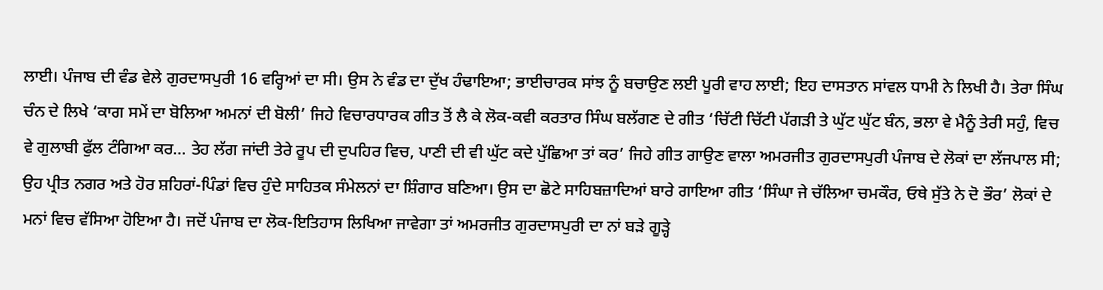ਲਾਈ। ਪੰਜਾਬ ਦੀ ਵੰਡ ਵੇਲੇ ਗੁਰਦਾਸਪੁਰੀ 16 ਵਰ੍ਹਿਆਂ ਦਾ ਸੀ। ਉਸ ਨੇ ਵੰਡ ਦਾ ਦੁੱਖ ਹੰਢਾਇਆ; ਭਾਈਚਾਰਕ ਸਾਂਝ ਨੂੰ ਬਚਾਉਣ ਲਈ ਪੂਰੀ ਵਾਹ ਲਾਈ; ਇਹ ਦਾਸਤਾਨ ਸਾਂਵਲ ਧਾਮੀ ਨੇ ਲਿਖੀ ਹੈ। ਤੇਰਾ ਸਿੰਘ ਚੰਨ ਦੇ ਲਿਖੇ ‘ਕਾਗ ਸਮੇਂ ਦਾ ਬੋਲਿਆ ਅਮਨਾਂ ਦੀ ਬੋਲੀ’ ਜਿਹੇ ਵਿਚਾਰਧਾਰਕ ਗੀਤ ਤੋਂ ਲੈ ਕੇ ਲੋਕ-ਕਵੀ ਕਰਤਾਰ ਸਿੰਘ ਬਲੱਗਣ ਦੇ ਗੀਤ ‘ਚਿੱਟੀ ਚਿੱਟੀ ਪੱਗੜੀ ਤੇ ਘੁੱਟ ਘੁੱਟ ਬੰਨ, ਭਲਾ ਵੇ ਮੈਨੂੰ ਤੇਰੀ ਸਹੁੰ, ਵਿਚ ਵੇ ਗੁਲਾਬੀ ਫੁੱਲ ਟੰਗਿਆ ਕਰ… ਤੇਹ ਲੱਗ ਜਾਂਦੀ ਤੇਰੇ ਰੂਪ ਦੀ ਦੁਪਹਿਰ ਵਿਚ, ਪਾਣੀ ਦੀ ਵੀ ਘੁੱਟ ਕਦੇ ਪੁੱਛਿਆ ਤਾਂ ਕਰ’ ਜਿਹੇ ਗੀਤ ਗਾਉਣ ਵਾਲਾ ਅਮਰਜੀਤ ਗੁਰਦਾਸਪੁਰੀ ਪੰਜਾਬ ਦੇ ਲੋਕਾਂ ਦਾ ਲੱਜਪਾਲ ਸੀ; ਉਹ ਪ੍ਰੀਤ ਨਗਰ ਅਤੇ ਹੋਰ ਸ਼ਹਿਰਾਂ-ਪਿੰਡਾਂ ਵਿਚ ਹੁੰਦੇ ਸਾਹਿਤਕ ਸੰਮੇਲਨਾਂ ਦਾ ਸ਼ਿੰਗਾਰ ਬਣਿਆ। ਉਸ ਦਾ ਛੋਟੇ ਸਾਹਿਬਜ਼ਾਦਿਆਂ ਬਾਰੇ ਗਾਇਆ ਗੀਤ ‘ਸਿੰਘਾ ਜੇ ਚੱਲਿਆ ਚਮਕੌਰ, ਓਥੇ ਸੁੱਤੇ ਨੇ ਦੋ ਭੌਰ’ ਲੋਕਾਂ ਦੇ ਮਨਾਂ ਵਿਚ ਵੱਸਿਆ ਹੋਇਆ ਹੈ। ਜਦੋਂ ਪੰਜਾਬ ਦਾ ਲੋਕ-ਇਤਿਹਾਸ ਲਿਖਿਆ ਜਾਵੇਗਾ ਤਾਂ ਅਮਰਜੀਤ ਗੁਰਦਾਸਪੁਰੀ ਦਾ ਨਾਂ ਬੜੇ ਗੂੜ੍ਹੇ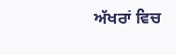ਅੱਖਰਾਂ ਵਿਚ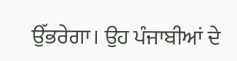ਉੱਭਰੇਗਾ। ਉਹ ਪੰਜਾਬੀਆਂ ਦੇ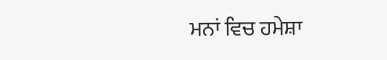ਮਨਾਂ ਵਿਚ ਹਮੇਸ਼ਾ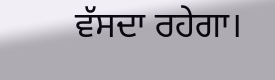ਵੱਸਦਾ ਰਹੇਗਾ।